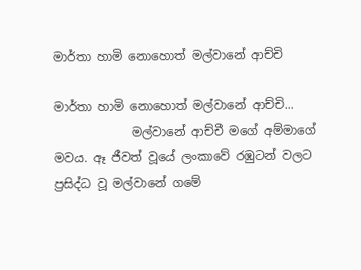මාර්තා හාමි නොහොත් මල්වානේ ආච්චි

මාර්තා හාමි නොහොත් මල්වානේ ආච්චි...
             මල්වානේ ආච්චී මගේ අම්මාගේ මවය. ඈ ජීවත් වූයේ ලංකාවේ රඹුටන් වලට ප්‍රසිද්ධ වූ මල්වානේ ගමේ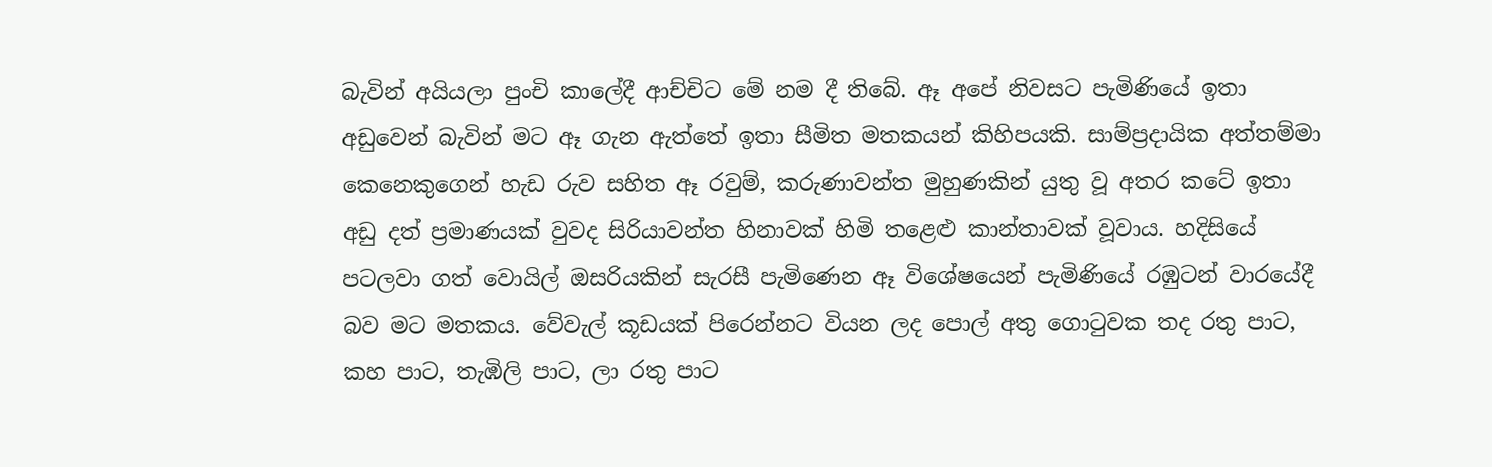බැවින් අයියලා පුංචි කාලේදී ආච්චිට මේ නම දී තිබේ. ඈ අපේ නිවසට පැමිණියේ ඉතා අඩුවෙන් බැවින් මට ඈ ගැන ඇත්තේ ඉතා සීමිත මතකයන් කිහිපයකි. සාම්ප්‍රදායික අත්තම්මා කෙනෙකුගෙන් හැඩ රුව සහිත ඈ රවුම්, කරුණාවන්ත මුහුණකින් යුතු වූ අතර කටේ ඉතා අඩු දත් ප්‍රමාණයක් වුවද සිරියාවන්ත හිනාවක් හිමි තළෙළු කාන්තාවක් වූවාය. හදිසියේ පටලවා ගත් වොයිල් ඔසරියකින් සැරසී පැමිණෙන ඈ විශේෂයෙන් පැමිණියේ රඹුටන් වාරයේදී බව මට මතකය. වේවැල් කූඩයක් පිරෙන්නට වියන ලද පොල් අතු ගොටුවක තද රතු පාට, කහ පාට, තැඹිලි පාට, ලා රතු පාට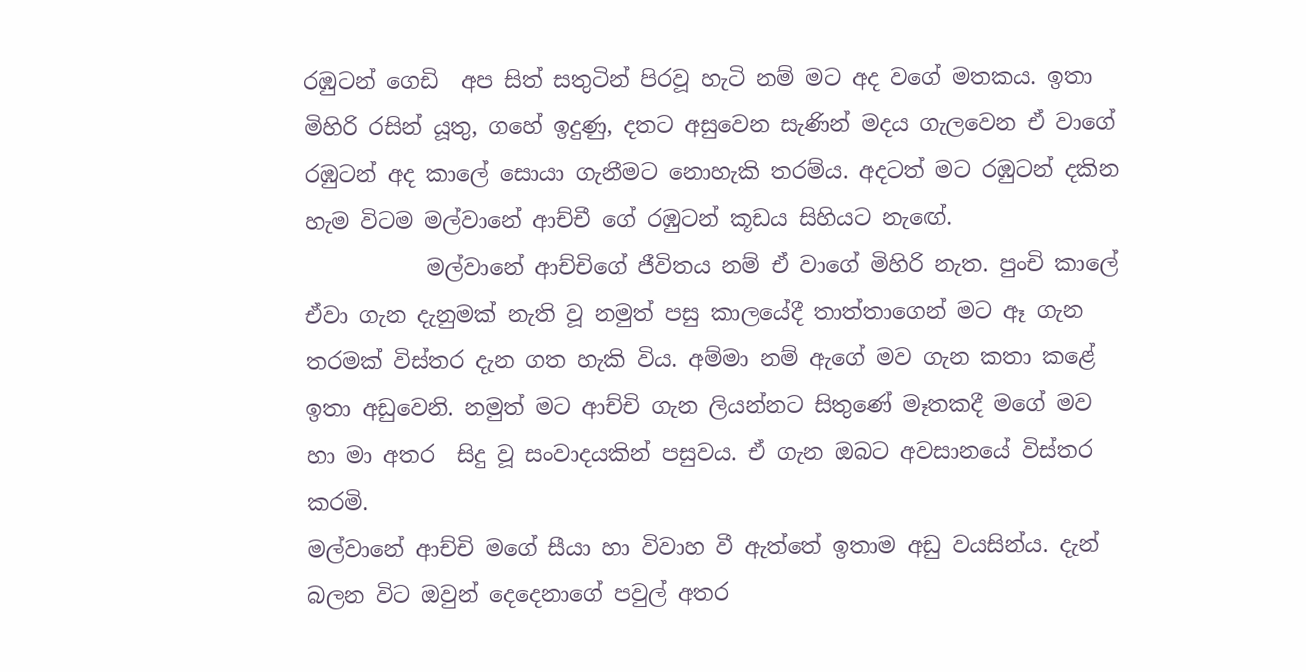රඹුටන් ගෙඩි  අප සිත් සතුටින් පිරවූ හැටි නම් මට අද වගේ මතකය. ඉතා මිහිරි රසින් යූතු, ගහේ ඉදුණු, දතට අසුවෙන සැණින් මදය ගැලවෙන ඒ වාගේ රඹුටන් අද කාලේ සොයා ගැනීමට නොහැකි තරම්ය. අදටත් මට රඹුටන් දකින හැම විටම මල්වානේ ආච්චී ගේ රඹුටන් කූඩය සිහියට නැඟේ.
           මල්වානේ ආච්චිගේ ජීවිතය නම් ඒ වාගේ මිහිරි නැත. පුංචි කාලේ ඒවා ගැන දැනුමක් නැති වූ නමුත් පසු කාලයේදී තාත්තාගෙන් මට ඈ ගැන තරමක් විස්තර දැන ගත හැකි විය. අම්මා නම් ඇගේ මව ගැන කතා කළේ ඉතා අඩුවෙනි. නමුත් මට ආච්චි ගැන ලියන්නට සිතුණේ මෑතකදී මගේ මව හා මා අතර  සිදු වූ සංවාදයකින් පසුවය. ඒ ගැන ඔබට අවසානයේ විස්තර කරමි.
මල්වානේ ආච්චි මගේ සීයා හා විවාහ වී ඇත්තේ ඉතාම අඩු වයසින්ය. දැන් බලන විට ඔවුන් දෙදෙනාගේ පවුල් අතර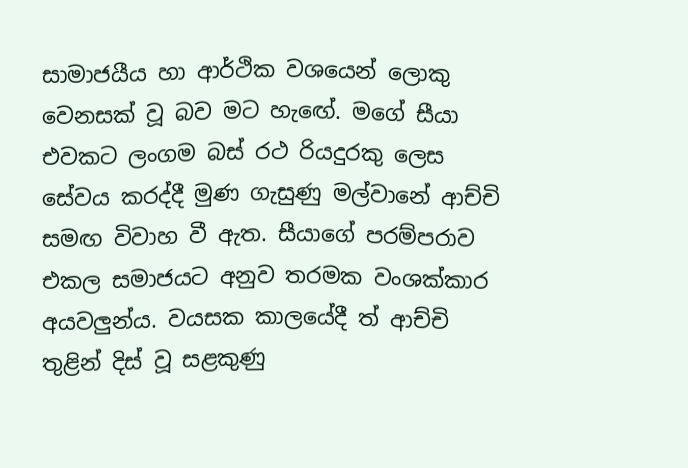සාමාජයීය හා ආර්ථික වශයෙන් ලොකු වෙනසක් වූ බව මට හැඟේ. මගේ සීයා එවකට ලංගම බස් රථ රියදුරකු ලෙස සේවය කරද්දී මුණ ගැසුණු මල්වානේ ආච්චි සමඟ විවාහ වී ඇත. සීයාගේ පරම්පරාව එකල සමාජයට අනුව තරමක වංශක්කාර අයවලුන්ය. වයසක කාලයේදී ත් ආච්චි තුළින් දිස් වූ සළකුණු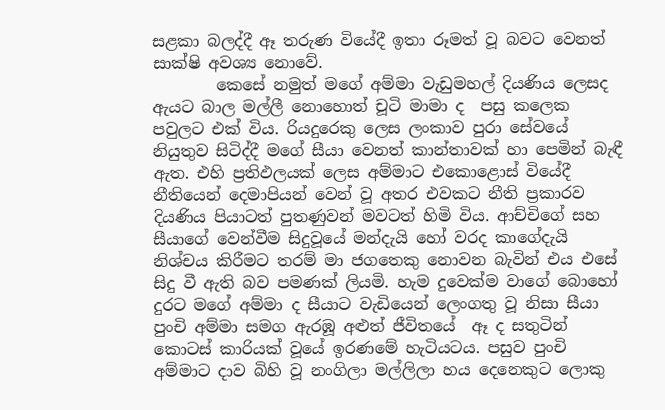සළකා බලද්දී ඈ තරුණ වියේදී ඉතා රූමත් වූ බවට වෙනත් සාක්ෂි අවශ්‍ය නොවේ.
        කෙසේ නමුත් මගේ අම්මා වැඩුමහල් දියණිය ලෙසද ඇයට බාල මල්ලී නොහොත් චූටි මාමා ද  පසු කලෙක පවුලට එක් විය. රියදුරෙකු ලෙස ලංකාව පුරා සේවයේ නියුතුව සිටිද්දී මගේ සීයා වෙනත් කාන්තාවක් හා පෙමින් බැඳී ඇත. එහි ප්‍රතිඵලයක් ලෙස අම්මාට එකොළොස් වියේදී නීතියෙන් දෙමාපියන් වෙන් වූ අතර එවකට නීති ප්‍රකාරව දියණිය පියාටත් පුතණුවන් මවටත් හිමි විය. ආච්චිගේ සහ සීයාගේ වෙන්වීම සිදුවූයේ මන්දැයි හෝ වරද කාගේදැයි නිශ්චය කිරීමට තරම් මා ජගතෙකු නොවන බැවින් එය එසේ සිදු වී ඇති බව පමණක් ලියමි. හැම දුවෙක්ම වාගේ බොහෝ දුරට මගේ අම්මා ද සීයාට වැඩියෙන් ලෙංගතු වූ නිසා සීයා පුංචි අම්මා සමග ඇරඹූ අළුත් ජීවිතයේ  ඈ ද සතුටින් කොටස් කාරියක් වූයේ ඉරණමේ හැටියටය. පසුව පුංචි අම්මාට දාව බිහි වූ නංගිලා මල්ලිලා හය දෙනෙකුට ලොකු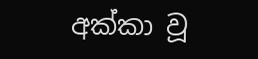අක්කා වූ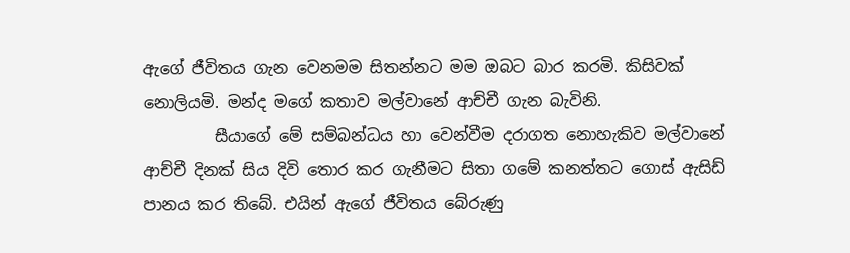ඇගේ ජීවිතය ගැන වෙනමම සිතන්නට මම ඔබට බාර කරමි. කිසිවක් නොලියමි. මන්ද මගේ කතාව මල්වානේ ආච්චී ගැන බැවිනි.
         සීයාගේ මේ සම්බන්ධය හා වෙන්වීම දරාගත නොහැකිව මල්වානේ ආච්චී දිනක් සිය දිවි තොර කර ගැනීමට සිතා ගමේ කනත්තට ගොස් ඇසිඩ් පානය කර තිබේ. එයින් ඇගේ ජීවිතය බේරුණු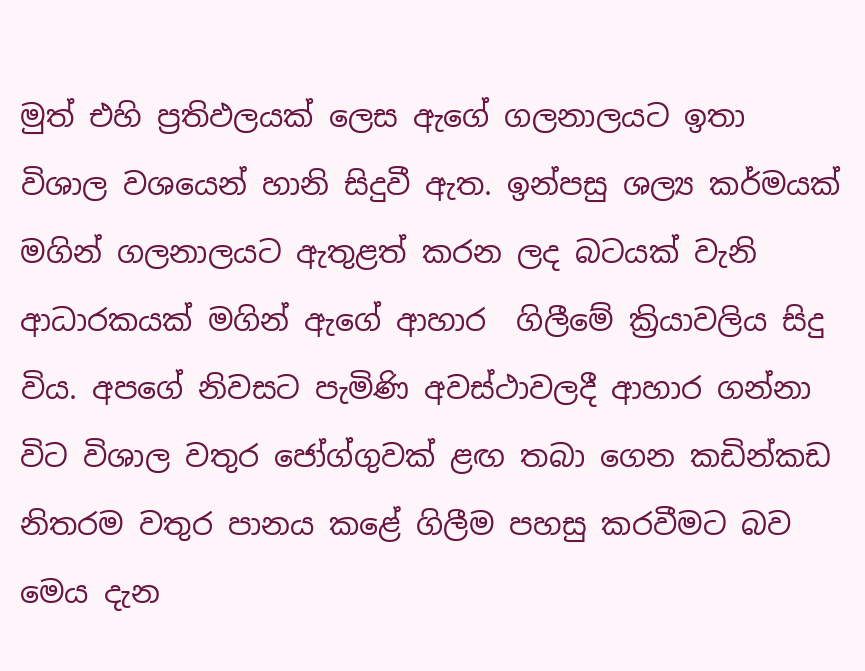මුත් එහි ප්‍රතිඵලයක් ලෙස ඇගේ ගලනාලයට ඉතා විශාල වශයෙන් හානි සිදුවී ඇත. ඉන්පසු ශල්‍ය කර්මයක් මගින් ගලනාලයට ඇතුළත් කරන ලද බටයක් වැනි ආධාරකයක් මගින් ඇගේ ආහාර  ගිලීමේ ක්‍රියාවලිය සිදු විය. අපගේ නිවසට පැමිණි අවස්ථාවලදී ආහාර ගන්නා විට විශාල වතුර ජෝග්ගුවක් ළඟ තබා ගෙන කඩින්කඩ නිතරම වතුර පානය කළේ ගිලීම පහසු කරවීමට බව මෙය දැන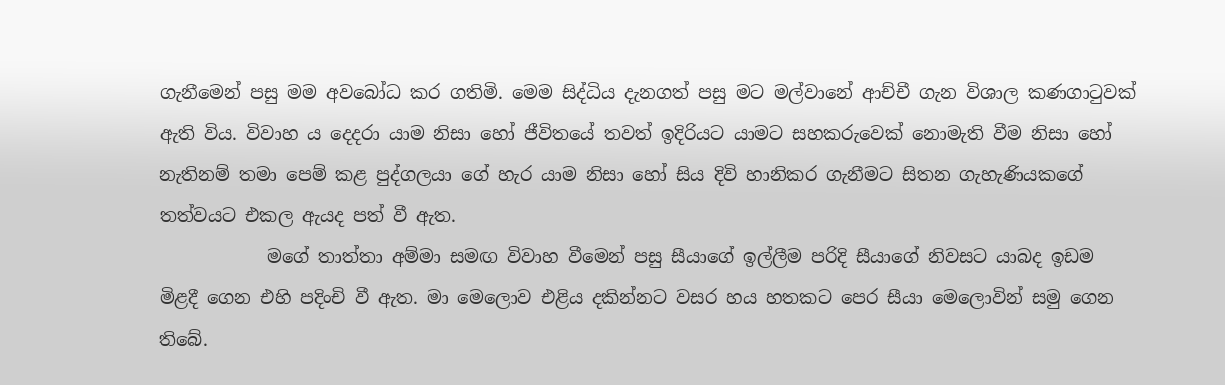ගැනීමෙන් පසු මම අවබෝධ කර ගතිමි. මෙම සිද්ධිය දැනගත් පසු මට මල්වානේ ආච්චී ගැන විශාල කණගාටුවක් ඇති විය. විවාහ ය දෙදරා යාම නිසා හෝ ජීවිතයේ තවත් ඉදිරියට යාමට සහකරුවෙක් නොමැති වීම නිසා හෝ නැතිනම් තමා පෙම් කළ පුද්ගලයා ගේ හැර යාම නිසා හෝ සිය දිවි හානිකර ගැනීමට සිතන ගැහැණියකගේ තත්වයට එකල ඇයද පත් වී ඇත.
            මගේ තාත්තා අම්මා සමඟ විවාහ වීමෙන් පසු සීයාගේ ඉල්ලීම පරිදි සීයාගේ නිවසට යාබද ඉඩම මිළදී ගෙන එහි පදිංචි වී ඇත. මා මෙලොව එළිය දකින්නට වසර හය හතකට පෙර සීයා මෙලොවින් සමු ගෙන තිබේ.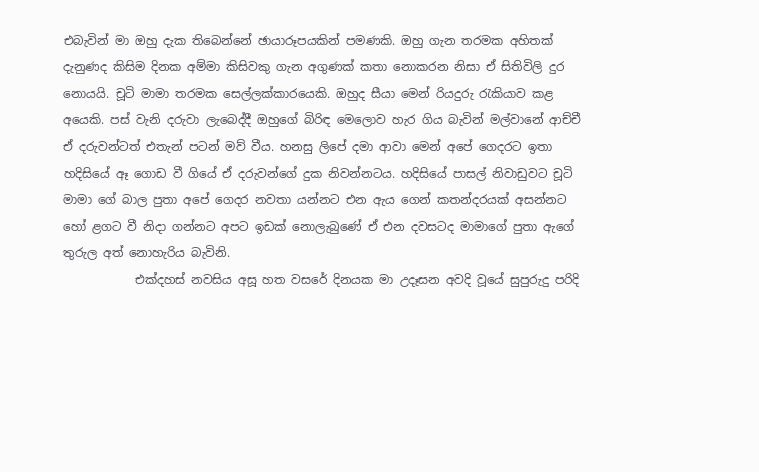එබැවින් මා ඔහු දැක තිබෙන්නේ ඡායාරූපයකින් පමණකි. ඔහු ගැන තරමක අහිතක් දැනුණද කිසිම දිනක අම්මා කිසිවකු ගැන අගුණක් කතා නොකරන නිසා ඒ සිතිවිලි දුර නොයයි. චූටි මාමා තරමක සෙල්ලක්කාරයෙකි. ඔහුද සීයා මෙන් රියදුරු රැකියාව කළ අයෙකි. පස් වැනි දරුවා ලැබෙද්දී ඔහුගේ බිරිඳ මෙලොව හැර ගිය බැවින් මල්වානේ ආච්චී ඒ දරුවන්ටත් එතැන් පටන් මව් වීය. හනසු ලිපේ දමා ආවා මෙන් අපේ ගෙදරට ඉතා හදිසියේ ඈ ගොඩ වී ගියේ ඒ දරුවන්ගේ දුක නිවන්නටය. හදිසියේ පාසල් නිවාඩුවට චූටි මාමා ගේ බාල පුතා අපේ ගෙදර නවතා යන්නට එන ඇය ගෙන් කතන්දරයක් අසන්නට හෝ ළගට වී නිදා ගන්නට අපට ඉඩක් නොලැබුණේ ඒ එන දවසටද මාමාගේ පුතා ඇගේ තුරුල අත් නොහැරිය බැවිනි.
            එක්දහස් නවසිය අසූ හත වසරේ දිනයක මා උදෑසන අවදි වූයේ සුපුරුදු පරිදි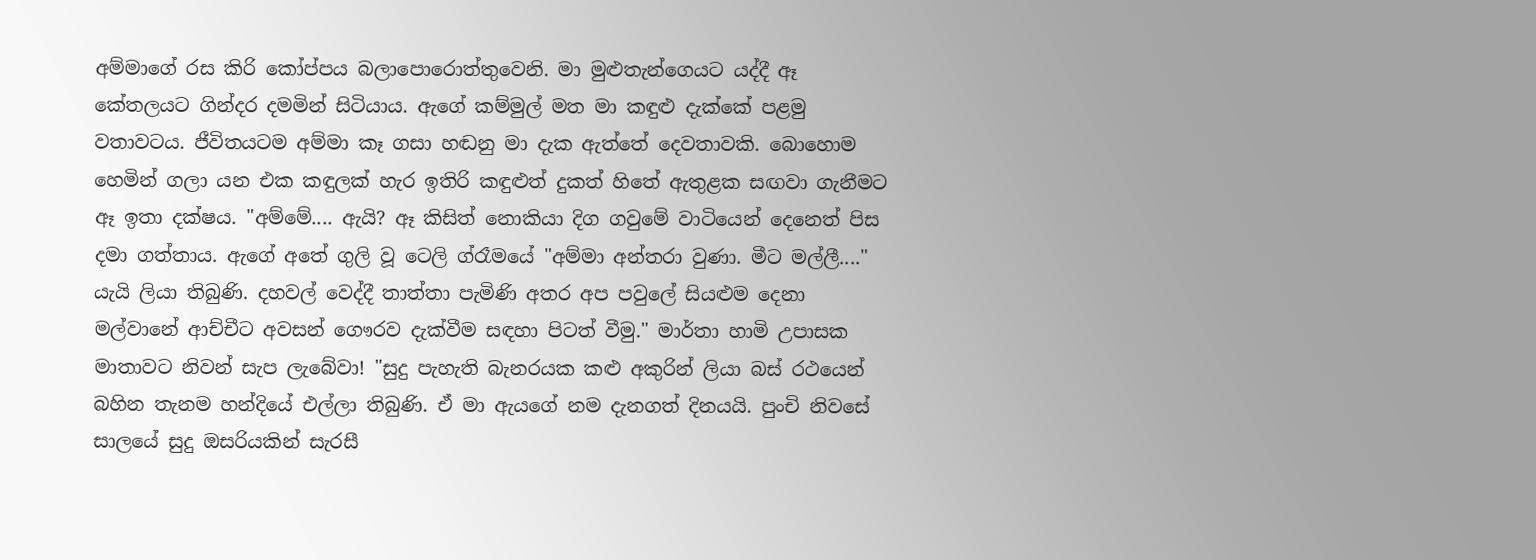අම්මාගේ රස කිරි කෝප්පය බලාපොරොත්තුවෙනි. මා මුළුතැන්ගෙයට යද්දී ඈ කේතලයට ගින්දර දමමින් සිටියාය. ඇගේ කම්මුල් මත මා කඳුළු දැක්කේ පළමු වතාවටය. ජීවිතයටම අම්මා කෑ ගසා හඬනු මා දැක ඇත්තේ දෙවතාවකි. බොහොම හෙමින් ගලා යන එක කඳුලක් හැර ඉතිරි කඳුළුත් දුකත් හිතේ ඇතුළක සඟවා ගැනීමට ඈ ඉතා දක්ෂය. "අම්මේ.... ඇයි? ඈ කිසිත් නොකියා දිග ගවුමේ වාටියෙන් දෙනෙත් පිස දමා ගත්තාය. ඇගේ අතේ ගුලි වූ ටෙලි ග්රෑමයේ "අම්මා අන්තරා වුණා. මීට මල්ලී...." යැයි ලියා තිබුණි. දහවල් වෙද්දී තාත්තා පැමිණි අතර අප පවුලේ සියළුම දෙනා මල්වානේ ආච්චීට අවසන් ගෞරව දැක්වීම සඳහා පිටත් වීමු." මාර්තා හාමි උපාසක මාතාවට නිවන් සැප ලැබේවා! "සුදු පැහැති බැනරයක කළු අකුරින් ලියා බස් රථයෙන් බහින තැනම හන්දියේ එල්ලා තිබුණි. ඒ මා ඇයගේ නම දැනගත් දිනයයි. පුංචි නිවසේ සාලයේ සුදු ඔසරියකින් සැරසී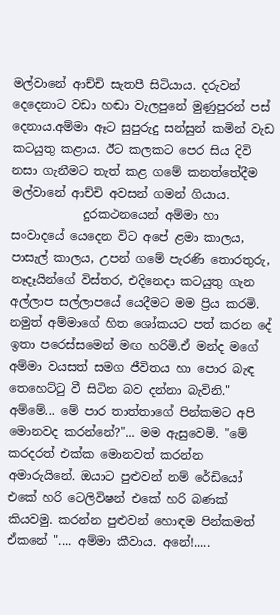මල්වානේ ආච්චි සැතපී සිටියාය. දරුවන් දෙදෙනාට වඩා හඬා වැලපුනේ මුණුපුරන් පස් දෙනාය.අම්මා ඈට සුපුරුදු සන්සුන් කමින් වැඩ කටයුතු කළාය. ඊට කලකට පෙර සිය දිවි නසා ගැනීමට තැත් කළ ගමේ කනත්තේදීම මල්වානේ ආච්චි අවසන් ගමන් ගියාය.
            දුරකථනයෙන් අම්මා හා සංවාදයේ යෙදෙන විට අපේ ළමා කාලය, පාසැල් කාලය, උපන් ගමේ පැරණි තොරතුරු, නෑදෑයින්ගේ විස්තර, එදිනෙදා කටයුතු ගැන අල්ලාප සල්ලාපයේ යෙදීමට මම ප්‍රිය කරමි. නමුත් අම්මාගේ හිත ශෝකයට පත් කරන දේ ඉතා පරෙස්සමෙන් මඟ හරිමි.ඒ මන්ද මගේ අම්මා වයසත් සමග ජීවිතය හා පොර බැඳ තෙහෙට්ටු වී සිටින බව දන්නා බැවිනි." අම්මේ... මේ පාර තාත්තාගේ පින්කමට අපි මොනවද කරන්නේ?"... මම ඇසුවෙමි. "මේ කරදරත් එක්ක මොනවත් කරන්න අමාරුයිනේ. ඔයාට පුළුවන් නම් රේඩියෝ එකේ හරි ටෙලිවිෂන් එකේ හරි බණක් කියවමු. කරන්න පුළුවන් හොඳම පින්කමත් ඒකනේ ".... අම්මා කීවාය. අනේ!.....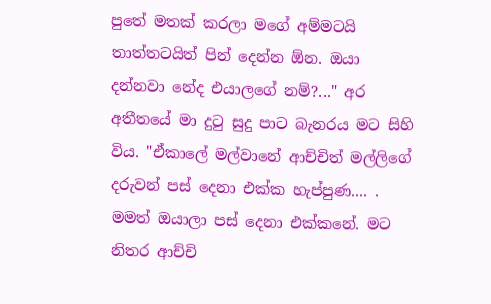පුතේ මතක් කරලා මගේ අම්මටයි තාත්තටයිත් පින් දෙන්න ඕන. ඔයා දන්නවා නේද එයාලගේ නම්?..." අර අතීතයේ මා දුටු සුදු පාට බැනරය මට සිහි විය. "ඒකාලේ මල්වානේ ආච්චිත් මල්ලිගේ දරුවන් පස් දෙනා එක්ක හැප්පුණ.... . මමත් ඔයාලා පස් දෙනා එක්කනේ. මට නිතර ආච්චි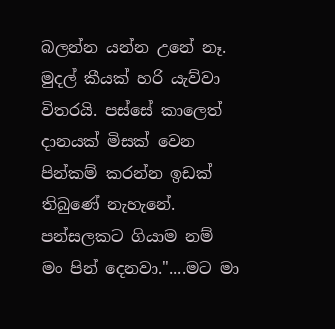බලන්න යන්න උනේ නෑ. මුදල් කීයක් හරි යැව්වා විතරයි. පස්සේ කාලෙත් දානයක් මිසක් වෙන පින්කම් කරන්න ඉඩක් තිබුණේ නැහැනේ. පන්සලකට ගියාම නම් මං පින් දෙනවා."....මට මා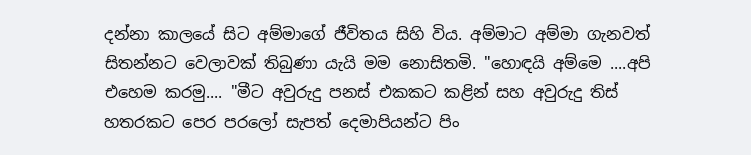දන්නා කාලයේ සිට අම්මාගේ ජීවිතය සිහි විය. අම්මාට අම්මා ගැනවත් සිතන්නට වෙලාවක් තිබුණා යැයි මම නොසිතමි. "හොඳයි අම්මෙ ....අපි එහෙම කරමු.... "මීට අවුරුදු පනස් එකකට කළින් සහ අවුරුදු තිස් හතරකට පෙර පරලෝ සැපත් දෙමාපියන්ට පිං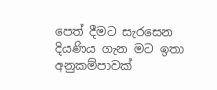පෙත් දීමට සැරසෙන දියණිය ගැන මට ඉතා අනුකම්පාවක්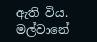ඇති විය. මල්වානේ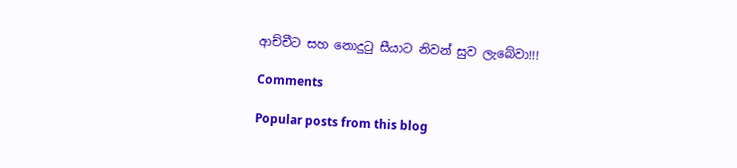ආච්චීට සහ නොදුටු සීයාට නිවන් සුව ලැබේවා!!!

Comments

Popular posts from this blog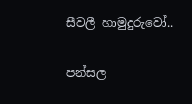සීවලී හාමුදුරුවෝ..

පන්සල